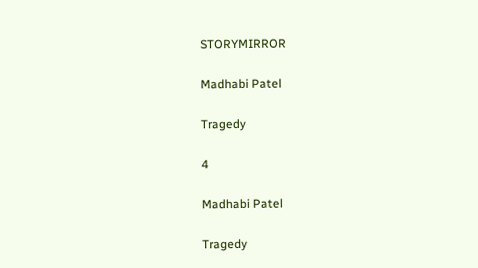STORYMIRROR

Madhabi Patel

Tragedy

4

Madhabi Patel

Tragedy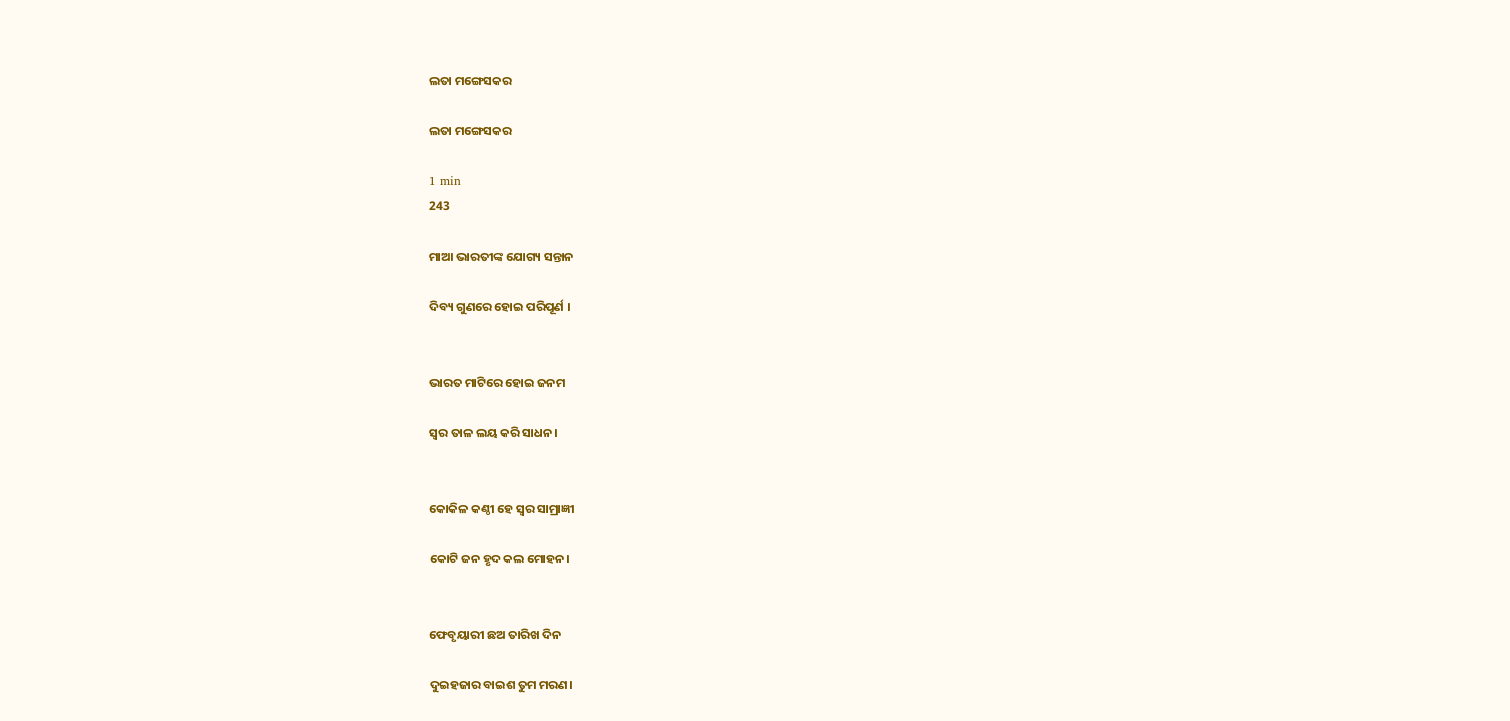ଲତା ମଙ୍ଗେସକର

ଲତା ମଙ୍ଗେସକର

1 min
243

ମାଆ ଭାରତୀଙ୍କ ଯୋଗ୍ୟ ସନ୍ତାନ

ଦିବ୍ୟ ଗୁଣରେ ହୋଇ ପରିପୂର୍ଣ ।


ଭାରତ ମାଟିରେ ହୋଇ ଜନମ

ସ୍ବର ତାଳ ଲୟ କରି ସାଧନ।


କୋକିଳ କଣ୍ଠୀ ହେ ସ୍ବର ସାମ୍ରାଜ୍ଞୀ

କୋଟି ଜନ ହୃଦ କଲ ମୋହନ।


ଫେବୃୟାରୀ ଛଅ ତାରିଖ ଦିନ

ଦୁଇହଜାର ବାଇଶ ତୁମ ମରଣ।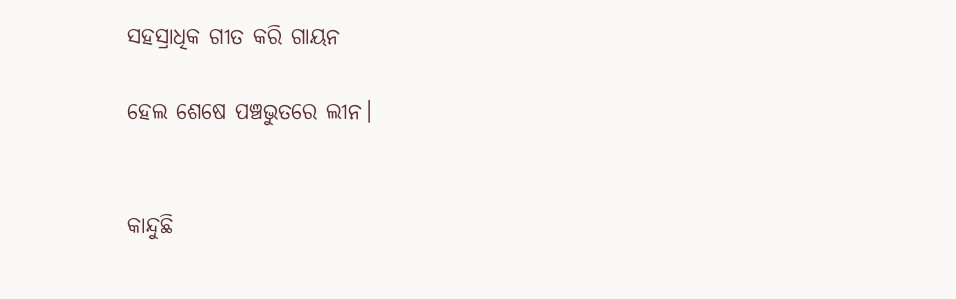ସହସ୍ରାଧିକ ଗୀତ କରି ଗାୟନ

ହେଲ ଶେଷେ ପଞ୍ଚଭୁତରେ ଲୀନ।


କାନ୍ଦୁଛି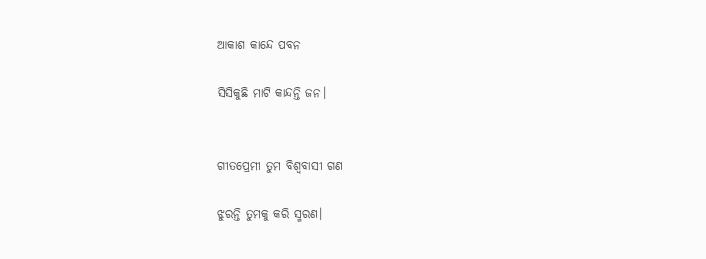ଆକାଶ କାନ୍ଦେ ପବନ

ସିସିକୁଛି ମାଟି କାନ୍ଦନ୍ତି ଜନ।


ଗୀତପ୍ରେମୀ ତୁମ ବିଶ୍ବବାସୀ ଗଣ

ଝୁରନ୍ତି ତୁମକୁ କରି ସ୍ମରଣ।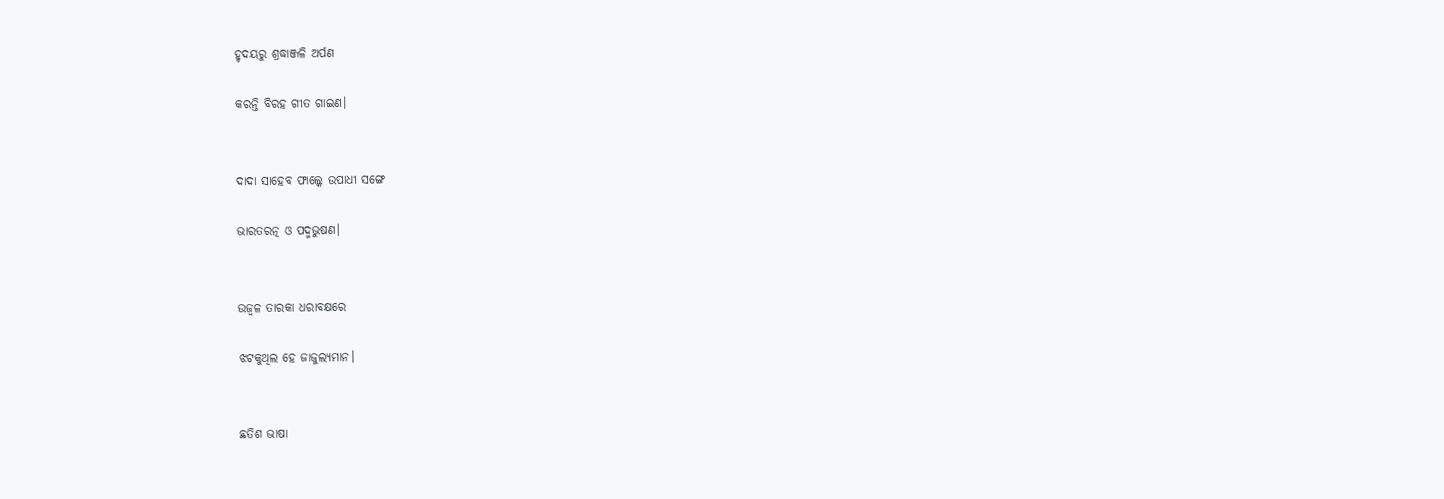ହୃଦୟରୁ ଶ୍ରଦ୍ଧାଞ୍ଜଳି ଅର୍ପଣ

କରନ୍ତି ବିରହ ଗୀତ ଗାଇଣ।


ଦାଦା ସାହେବ ଫାଲ୍କେ ଉପାଧୀ ସଙ୍ଗେ

ଭାରତରତ୍ନ ଓ ପଦ୍ମଭୁଷଣ।


ଉଜ୍ବଳ ତାରକା ଧରାବକ୍ଷରେ

ଝଟକୁଥିଲ ହେ ଜାଜୁଲ୍ୟମାନ।


ଛତିଶ ଭାଷା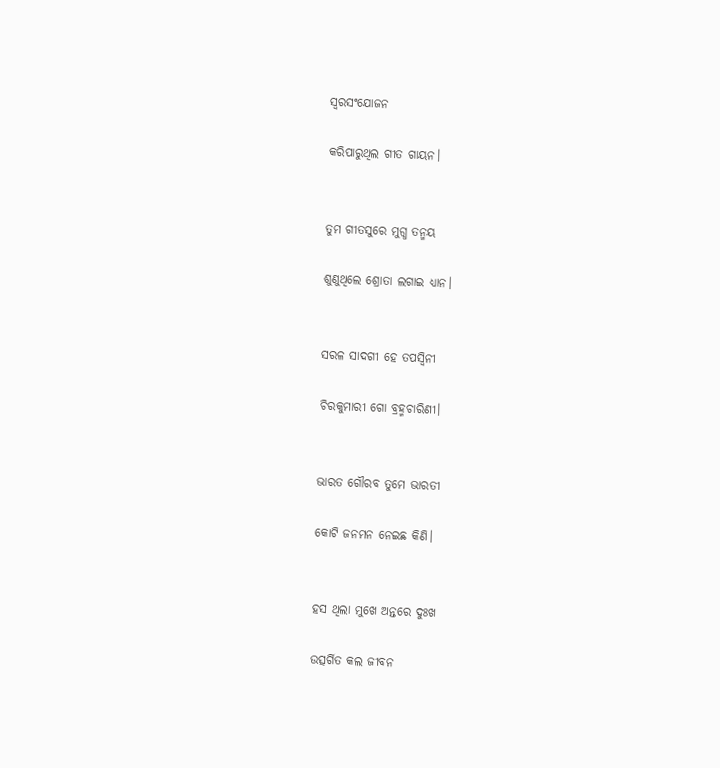ସ୍ବରସଂଯୋଜନ

କରିପାରୁଥିଲ ଗୀତ ଗାୟନ।


ତୁମ ଗୀତସୁରେ ମୁଗ୍ଧ ତନ୍ମୟ

ଶୁଣୁଥିଲେ ଶ୍ରୋତା ଲଗାଇ ଧ୍ୟାନ।


ସରଳ ସାଦଗୀ ହେ ତପସ୍ବିନୀ

ଚିରକୁମାରୀ ଗୋ ବ୍ରହ୍ମଚାରିଣୀ।


ଭାରତ ଗୌରବ ତୁମେ ଭାରତୀ

କୋଟି ଜନମନ ନେଇଛ କିଣି।


ହସ ଥିଲା ମୁଖେ ଅନ୍ତରେ ଦୁଃଖ

ଉତ୍ସର୍ଗିତ କଲ ଜୀବନ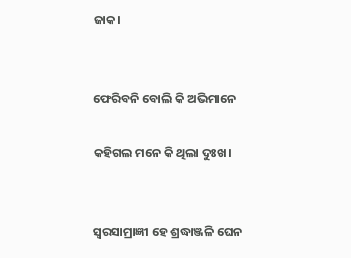ଜାକ।


ଫେରିବନି ବୋଲି କି ଅଭିମାନେ

କହିଗଲ ମନେ କି ଥିଲା ଦୁଃଖ।


ସ୍ବରସାମ୍ରାଜ୍ଞୀ ହେ ଶ୍ରଦ୍ଧାଞ୍ଜଳି ଘେନ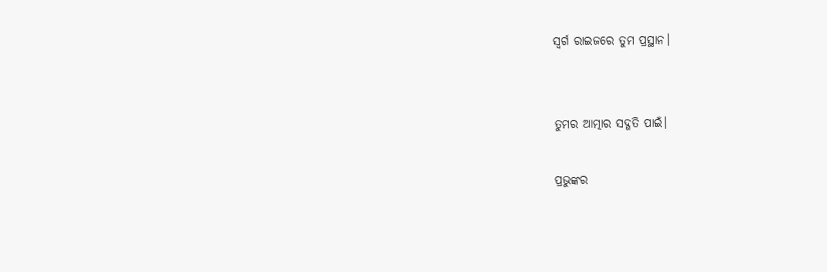ସ୍ବର୍ଗ ରାଇଜରେ ତୁମ ପ୍ରସ୍ଥାନ।


ତୁମର ଆତ୍ମାର ସଦ୍ଗତି ପାଇଁ।

ପ୍ରଭୁଙ୍କର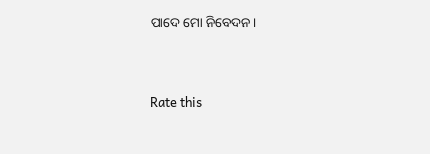ପାଦେ ମୋ ନିବେଦନ।


Rate this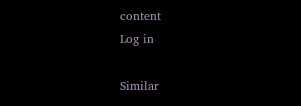content
Log in

Similar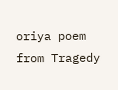oriya poem from Tragedy